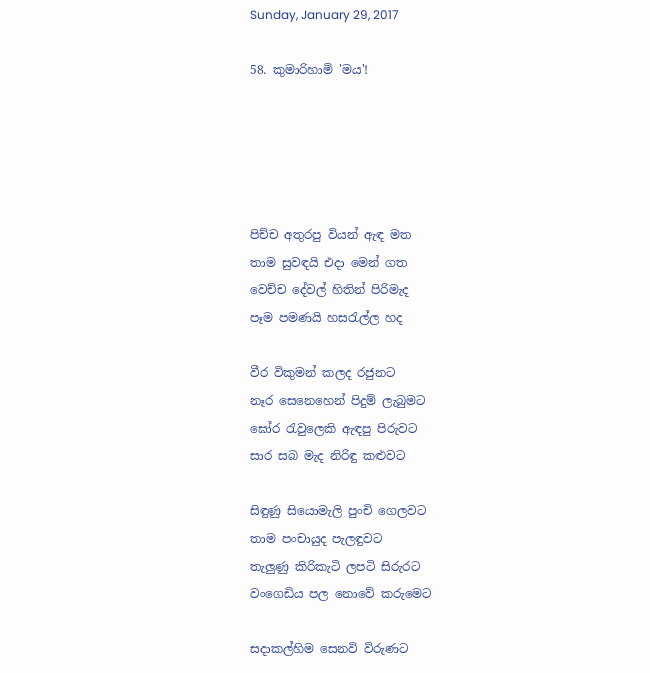Sunday, January 29, 2017

58. කුමාරිහාමි 'මය'!





පිච්ච අතුරපු වියන් ඇඳ මත
තාම සුවඳයි එදා මෙන් ගත
වෙච්ච දේවල් හිතින් පිරිමැද
පෑම පමණයි හසරැල්ල හද

වීර විකුමන් කලද රජුනට
නෑර සෙනෙහෙන් පිදුම් ලැබුමට
ඝෝර රැවුලෙකි ඇඳපු පිරුවට
සාර සබ මැද නිරිඳු කළුවට

සිඳුණු සියොමැලි පුංචි ගෙලවට
තාම පංචායුද පැලඳුවට
තැලුණු කිරිකැටි ලපටි සිරුරට
වංගෙඩිය පල නොවේ කරුමෙට

සදාකල්හිම සෙනවි විරුණට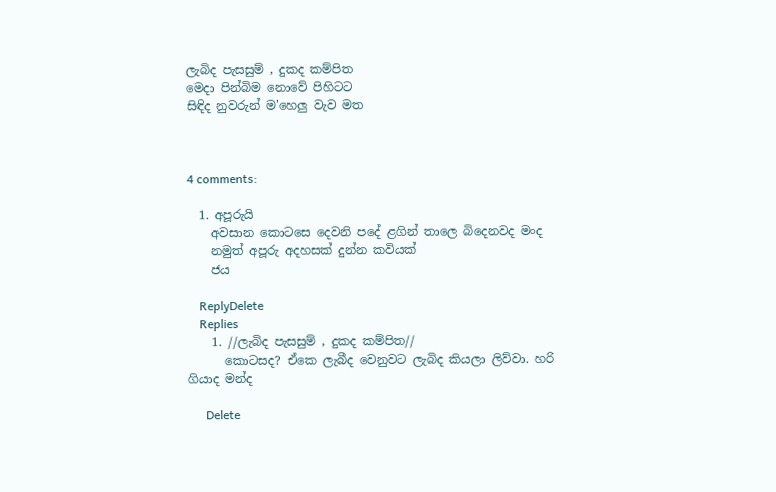ලැබිද පැසසුම් , දුකද කම්පිත
මෙදා පින්බිම නොවේ පිහිටට
සිඳිද නුවරුන් ම'හෙලු වැව මත



4 comments:

  1. අපූරුයි
    අවසාන කොටසෙ දෙවනි පදේ ළගින් තාලෙ බිදෙනවද මංද
    නමුත් අපූරු අදහසක් දුන්න කවියක්
    ජය

    ReplyDelete
    Replies
    1. //ලැබිද පැසසුම් , දුකද කම්පිත//
      කොටසද? ඒකෙ ලැබීද වෙනුවට ලැබිද කියලා ලිව්වා. හරි ගියාද මන්ද

      Delete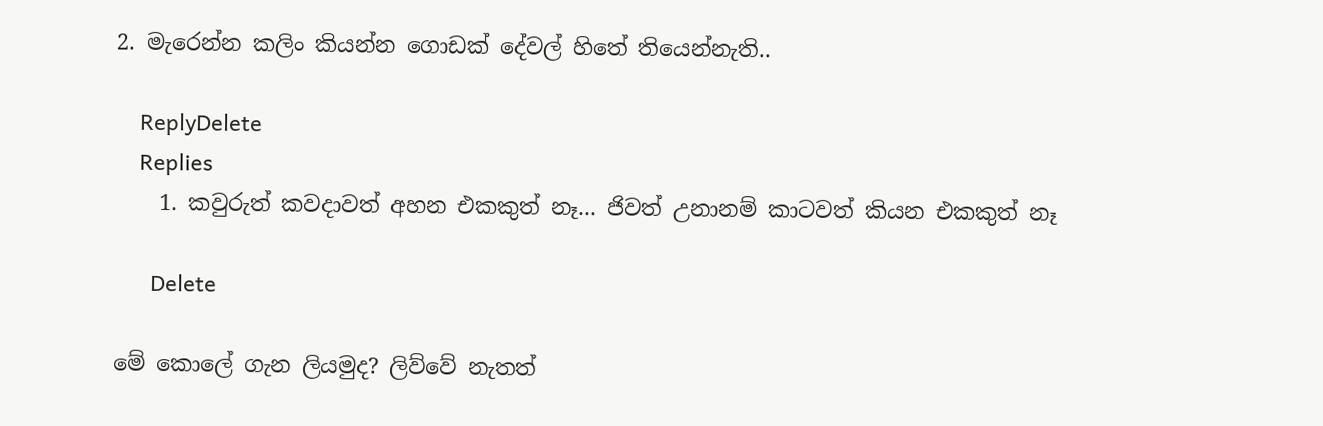2. මැරෙන්න කලිං කියන්න ගොඩක් දේවල් හිතේ තියෙන්නැති..

    ReplyDelete
    Replies
    1. කවුරුත් කවදාවත් අහන එකකුත් නෑ... ජිවත් උනානම් කාටවත් කියන එකකුත් නෑ

      Delete

මේ කොලේ ගැන ලියමුද? ලිව්වේ නැතත්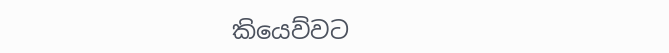කියෙව්වට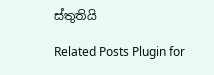ස්තුතියි

Related Posts Plugin for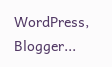WordPress, Blogger...